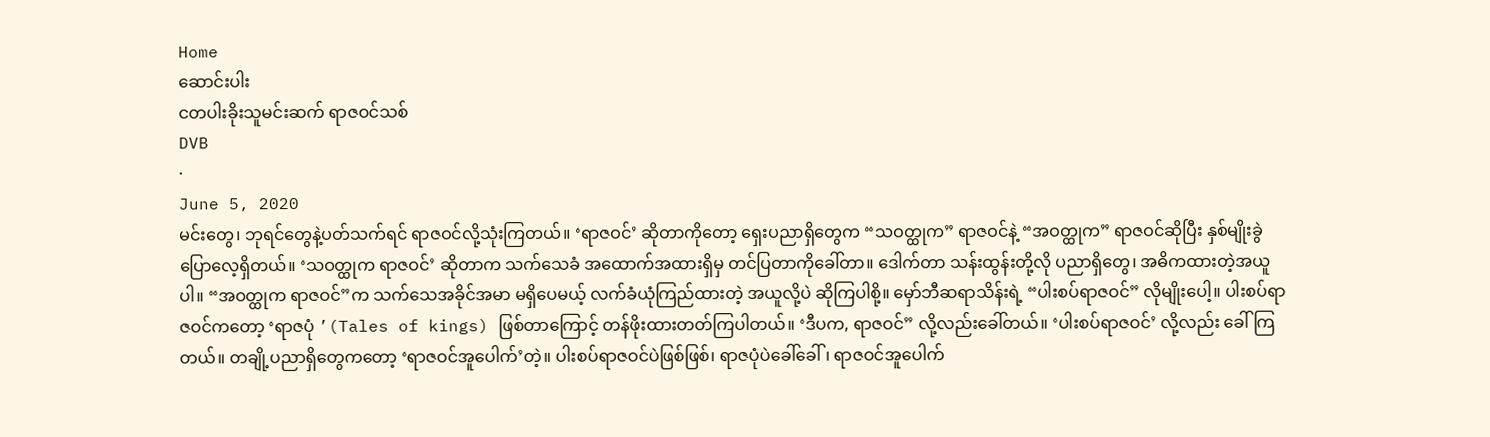Home
ဆောင်းပါး
ငတပါးခိုးသူမင်းဆက် ရာဇဝင်သစ်
DVB
·
June 5, 2020
မင်းတွေ၊ ဘုရင်တွေနဲ့ပတ်သက်ရင် ရာဇဝင်လို့သုံးကြတယ်။ ‘ရာဇဝင်’ ဆိုတာကိုတော့ ရှေးပညာရှိတွေက “သဝတ္ထုက” ရာဇဝင်နဲ့ “အဝတ္ထုက” ရာဇဝင်ဆိုပြီး နှစ်မျိုးခွဲပြောလေ့ရှိတယ်။ ‘သဝတ္ထုက ရာဇဝင်’ ဆိုတာက သက်သေခံ အထောက်အထားရှိမှ တင်ပြတာကိုခေါ်တာ။ ဒေါက်တာ သန်းထွန်းတို့လို ပညာရှိတွေ၊ အဓိကထားတဲ့အယူပါ။ “အဝတ္ထုက ရာဇဝင်”က သက်သေအခိုင်အမာ မရှိပေမယ့် လက်ခံယုံကြည်ထားတဲ့ အယူလို့ပဲ ဆိုကြပါစို့။ မှော်ဘီဆရာသိန်းရဲ့ “ပါးစပ်ရာဇဝင်” လိုမျိုးပေါ့။ ပါးစပ်ရာဇဝင်ကတော့ ‘ရာဇပုံ ’(Tales of kings) ဖြစ်တာကြောင့် တန်ဖိုးထားတတ်ကြပါတယ်။ ‘ဒီပက, ရာဇဝင်” လို့လည်းခေါ်တယ်။ ‘ပါးစပ်ရာဇဝင်’ လို့လည်း ခေါ်ကြတယ်။ တချို့ပညာရှိတွေကတော့ ‘ရာဇဝင်အူပေါက်’တဲ့။ ပါးစပ်ရာဇဝင်ပဲဖြစ်ဖြစ်၊ ရာဇပုံပဲခေါ်ခေါ်၊ ရာဇဝင်အူပေါက်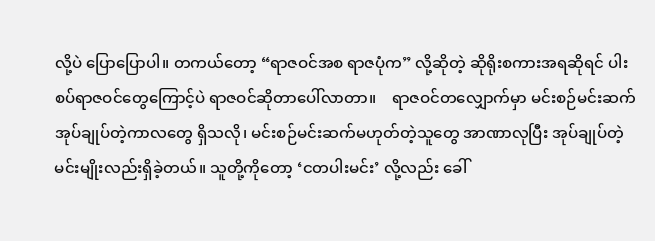လို့ပဲ ပြောပြောပါ။ တကယ်တော့ “ရာဇဝင်အစ ရာဇပုံက” လို့ဆိုတဲ့ ဆိုရိုးစကားအရဆိုရင် ပါးစပ်ရာဇဝင်တွေကြောင့်ပဲ ရာဇဝင်ဆိုတာပေါ်လာတာ။    ရာဇဝင်တလျှောက်မှာ မင်းစဉ်မင်းဆက် အုပ်ချုပ်တဲ့ကာလတွေ ရှိသလို၊ မင်းစဉ်မင်းဆက်မဟုတ်တဲ့သူတွေ အာဏာလုပြီး အုပ်ချုပ်တဲ့ မင်းမျိုးလည်းရှိခဲ့တယ်။ သူတို့ကိုတော့ ‘ငတပါးမင်း’ လို့လည်း ခေါ်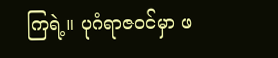ကြရဲ့။ ပုဂံရာဇဝင်မှာ ဖ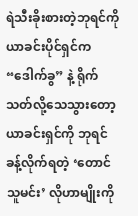ရဲသီးခိုးစားတဲ့ဘုရင်ကို ယာခင်းပိုင်ရှင်က “ဒေါက်ခွ” နဲ့ ရိုက်သတ်လို့သေသွားတော့ ယာခင်းရှင်ကို ဘုရင်ခန့်လိုက်ရတဲ့ ‘တောင်သူမင်း’ လိုဟာမျိုးကို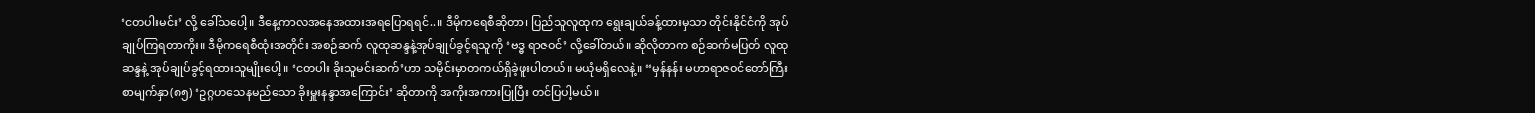‘ငတပါးမင်း’ လို့ ခေါ်သပေါ့။ ဒီနေ့ကာလအနေအထားအရပြောရရင်..။ ဒီမိုကရေစီဆိုတာ၊ ပြည်သူလူထုက ရွေးချယ်ခန့်ထားမှသာ တိုင်းနိုင်ငံကို အုပ်ချုပ်ကြရတာကိုး။ ဒီမိုကရေစီထုံးအတိုင်း အစဉ်ဆက် လူထုဆန္ဒနဲ့အုပ်ချုပ်ခွင့်ရသူကို ‘ဗဒ္ဓ ရာဇဝင်’ လို့ခေါ်တယ်။ ဆိုလိုတာက စဉ်ဆက်မပြတ် လူထုဆန္ဒနဲ့ အုပ်ချုပ်ခွင့်ရထားသူမျိုးပေါ့။ ‘ငတပါး ခိုးသူမင်းဆက်’ဟာ သမိုင်းမှာတကယ်ရှိခဲ့ဖူးပါတယ်။ မယုံမရှိလေနဲ့။ “မှန်နန်း မဟာရာဇဝင်တော်ကြီး စာမျက်နှာ(၈၅) ‘ဥဂ္ဂဟသေနမည်သော ခိုးမှူးနန္ဒာအကြောင်း’ ဆိုတာကို အကိုးအကားပြုပြီး တင်ပြပါ့မယ်။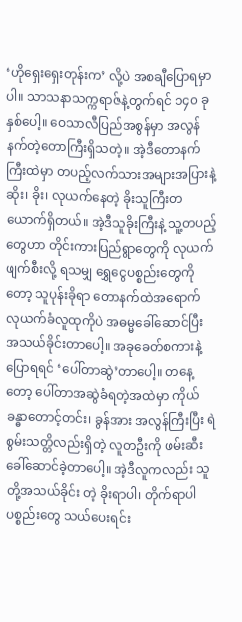‘ဟိုရှေးရှေးတုန်းက’ လို့ပဲ အစချီပြောရမှာပါ။ သာသနာသက္ကရာဇ်နဲ့တွက်ရင် ၁၄၀ ခုနှစ်ပေါ့။ ဝေသာလီပြည်အစွန်မှာ အလွန်နက်တဲ့တောကြီးရှိသတဲ့။ အဲ့ဒီတောနက်ကြီးထဲမှာ တပည့်လက်သားအများအပြားနဲ့ ဆိုး၊ ခိုး၊ လုယက်နေတဲ့ ခိုးသူကြီးတယောက်ရှိတယ်။ အဲ့ဒီသူခိုးကြီးနဲ့ သူ့တပည့်တွေဟာ တိုင်းကားပြည်ရွာတွေကို လုယက်ဖျက်စီးလို့ ရသမျှ ရွှေငွေပစ္စည်းတွေကိုတော့ သူပုန်းခိုရာ တောနက်ထဲအရောက် လုယက်ခံလူထုကိုပဲ အဓမ္မခေါ်ဆောင်ပြီး အသယ်ခိုင်းတာပေါ့။ အခုခေတ်စကားနဲ့ပြောရရင် ‘ပေါ်တာဆွဲ’တာပေါ့။ တနေ့တော့ ပေါ်တာအဆွဲခံရတဲ့အထဲမှာ ကိုယ်ခန္ဓာတောင့်တင်း၊ ခွန်အား အလွန်ကြီးပြီး ရဲစွမ်းသတ္တိလည်းရှိတဲ့ လူတဦးကို ဖမ်းဆီးခေါ်ဆောင်ခဲ့တာပေါ့။ အဲ့ဒီလူကလည်း သူတို့အသယ်ခိုင်း တဲ့ ခိုးရာပါ၊ တိုက်ရာပါပစ္စည်းတွေ သယ်ပေးရင်း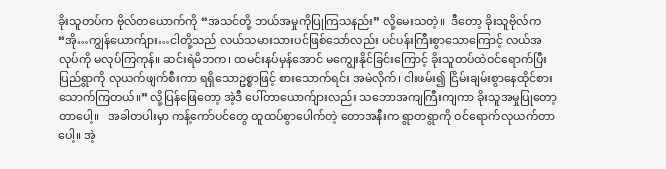ခိုးသူတပ်က ဗိုလ်တယောက်ကို “အသင်တို့ ဘယ်အမှုကိုပြုကြသနည်း” လို့မေးသတဲ့။  ဒီတော့ ခိုးသူဗိုလ်က “အို…ကျွန်ယောက်ျား…ငါတို့သည် လယ်သမားသားပင်ဖြစ်သော်လည်း ပင်ပန်းကြီးစွာသောကြောင့် လယ်အလုပ်ကို မလုပ်ကြကုန်။ ဆင်းရဲမိဘက၊ ထမင်းနပ်မှန်အောင် မကျွေးနိုင်ခြင်းကြောင့် ခိုးသူတပ်ထဲဝင်ရောက်ပြီး ပြည်ရွာကို လုယက်ဖျက်စီးကာ ရရှိသောဥစ္စာဖြင့် စားသောက်ရင်း အမဲလိုက်၊ ငါးဖမ်း၍ ငြိမ်းချမ်းစွာနေထိုင်စားသောက်ကြတယ်။” လို့ပြန်ဖြေတော့ အဲ့ဒီ ပေါ်တာယောက်ျားလည်း သဘောအကျကြီးကျကာ ခိုးသူအမှုပြုတော့တာပေါ့။   အခါတပါးမှာ ကန့်ကော်ပင်တွေ ထူထပ်စွာပေါက်တဲ့ တောအနီးက ရွာတရွာကို ဝင်ရောက်လုယက်တာပေါ့။ အဲ့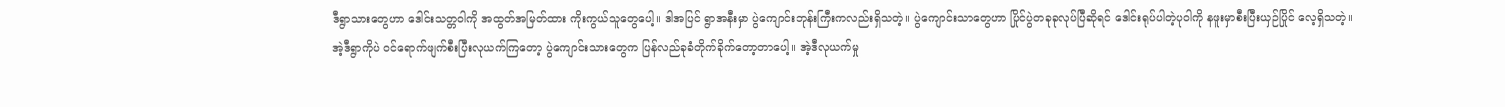ဒီရွာသားတွေဟာ ဒေါင်းသတ္တဝါကို အထွတ်အမြတ်ထား ကိုးကွယ်သူတွေပေါ့။ ဒါအပြင် ရွာအနီးမှာ ပွဲကျောင်းဘုန်းကြီးကလည်းရှိသတဲ့။ ပွဲကျောင်းသာတွေဟာ ပြိုင်ပွဲတခုခုလုပ်ပြီဆိုရင် ဒေါင်းရုပ်ပါတဲ့ပုဝါကို နဖူးမှာစီးပြီးယှဉ်ပြိုင် လေ့ရှိသတဲ့။   အဲ့ဒီရွာကိုပဲ ဝင်ရောက်ဖျက်စီးပြီးလုယက်ကြတော့ ပွဲကျောင်းသားတွေက ပြန်လည်ခုခံတိုက်ခိုက်တော့တာပေါ့။ အဲ့ဒီလုယက်မှု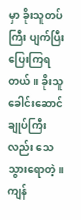မှာ ခိုးသူတပ်ကြီး ပျက်ပြီး ပြေးကြရတယ်။ ခိုးသူခေါင်းဆောင်ချုပ်ကြီးလည်း သေသွားရောတဲ့။  ကျန်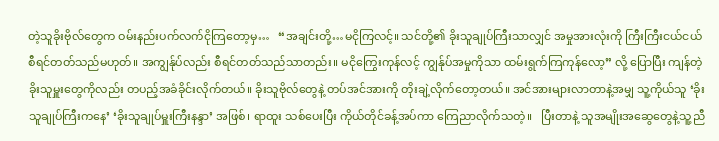တဲ့သူခိုးဗိုလ်တွေက ဝမ်းနည်းပက်လက်ငိုကြတော့မှ…   “အချင်းတို့…မငိုကြလင့်။ သင်တို့၏ ခိုးသူချုပ်ကြီးသာလျှင် အမှုအားလုံးကို ကြီးကြီးငယ်ငယ် စီရင်တတ်သည်မဟုတ်။ အကျွန်ုပ်လည်း စီရင်တတ်သည်သာတည်း။ မငိုကြွေးကုန်လင့် ကျွန်ုပ်အမှုကိုသာ ထမ်းရွက်ကြကုန်လော့” လို့ ပြောပြီး ကျန်တဲ့ခိုးသူမှူးတွေကိုလည်း တပည့်အခံခိုင်းလိုက်တယ်။ ခိုးသူဗိုလ်တွေနဲ့ တပ်အင်အားကို တိုးချဲ့လိုက်တော့တယ်။ အင်အားများလာတာနဲ့အမျှ သူ့ကိုယ်သူ ‘ခိုးသူချုပ်ကြီးကနေ’ ‘ခိုးသူချုပ်မှူးကြီးနန္ဒာ’ အဖြစ်၊ ရာထူး သစ်ပေးပြီး ကိုယ်တိုင်ခန့်အပ်ကာ ကြေညာလိုက်သတဲ့။   ပြီးတာနဲ့ သူအမျိုးအဆွေတွေနဲ့သူ့ညီ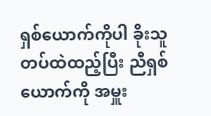ရှစ်ယောက်ကိုပါ ခိုးသူတပ်ထဲထည့်ပြီး ညီရှစ်ယောက်ကို အမှူး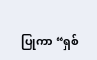ပြုကာ “ရှစ်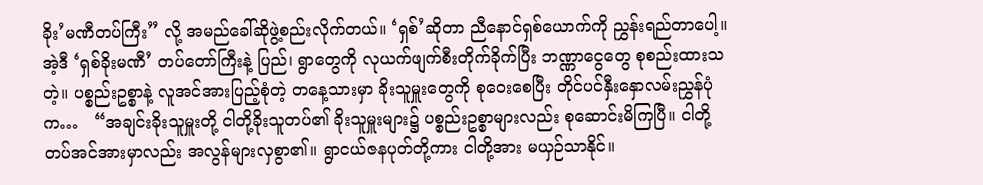ခိုး’မဏီတပ်ကြီး” လို့ အမည်ခေါ်ဆိုဖွဲ့စည်းလိုက်တယ်။ ‘ရှစ်’ဆိုတာ ညီနောင်ရှစ်ယောက်ကို ညွှန်းရည်တာပေါ့။ အဲ့ဒီ ‘ရှစ်ခိုးမဏီ’ တပ်တော်ကြီးနဲ့ ပြည်၊ ရွာတွေကို လုယက်ဖျက်စီးတိုက်ခိုက်ပြီး ဘဏ္ဏာငွေတွေ စုစည်းထားသတဲ့။ ပစ္စည်းဥစ္စာနဲ့ လူအင်အားပြည့်စုံတဲ့ တနေ့သားမှာ ခိုးသူမှူးတွေကို စုဝေးစေပြီး တိုင်ပင်နှီးနှောလမ်းညွှန်ပုံက…   “အချင်းခိုးသူမှူးတို့ ငါတို့ခိုးသူတပ်၏ ခိုးသူမှူးများ၌ ပစ္စည်းဥစ္စာများလည်း စုဆောင်းမိကြပြီ။ ငါတို့တပ်အင်အားမှာလည်း အလွန်များလှစွာ၏။ ရွာငယ်ဇနပုတ်တို့ကား ငါတို့အား မယှဉ်သာနိုင်။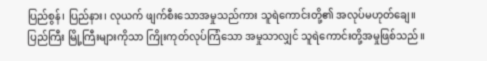ပြည်စွန်၊ ပြည်နား၊ လုယက် ဖျက်စီးသောအမှုသည်ကား သူရဲကောင်းတို့၏ အလုပ်မဟုတ်ချေ။ ပြည်ကြီး မြို့ကြီးများကိုသာ ကြိုးကုတ်လုပ်ကြံသော အမှုသာလျှင် သူရဲကောင်းတို့အမှုဖြစ်သည်။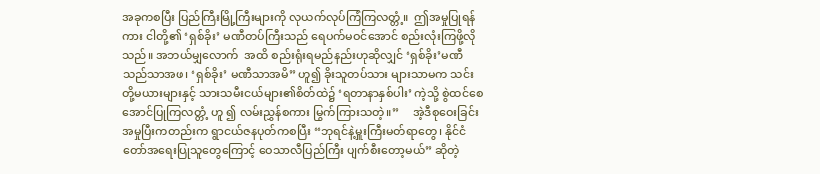အခုကစပြီး ပြည်ကြီးမြို့ကြီးများကို လုယက်လုပ်ကြံကြလတ္တံ့။  ဤအမှုပြုရန်ကား ငါတို့၏ ‘ရှစ်ခိုး’ မဏီတပ်ကြီးသည် ရေပက်မဝင်အောင် စည်းလုံးကြဖို့လိုသည်။ အဘယ်မျှလောက်  အထိ စည်းရုံးရမည်နည်းဟုဆိုလျှင် ‘ရှစ်ခိုး’မဏီသည်သာအဖ၊ ‘ရှစ်ခိုး’ မဏီသာအမိ” ဟူ၍ ခိုးသူတပ်သား များသာမက သင်းတို့မယားများနှင့် သားသမီးငယ်များ၏စိတ်ထဲ၌ ‘ရတာနာနှစ်ပါး’ ကဲ့သို့ စွဲထင်စေအောင်ပြုကြလတ္တံ့ ဟူ ၍ လမ်းညွှန်စကား မြွက်ကြားသတဲ့။”     အဲ့ဒီစုဝေးခြင်းအမှုပြီးကတည်းက ရွာငယ်ဇနပုတ်ကစပြီး “ဘုရင်နဲ့မှူးကြီးမတ်ရာတွေ၊ နိုင်ငံတော်အရေးပြုသူတွေကြောင့် ဝေသာလီပြည်ကြီး ပျက်စီးတော့မယ်” ဆိုတဲ့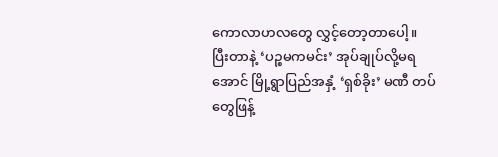ကောလာဟလတွေ လွှင့်တော့တာပေါ့။ ပြီးတာနဲ့ ‘ပဉ္စမကမင်း’ အုပ်ချုပ်လို့မရအောင် မြို့ရွာပြည်အနှံ့ ‘ရှစ်ခိုး’ မဏီ တပ်တွေဖြန့်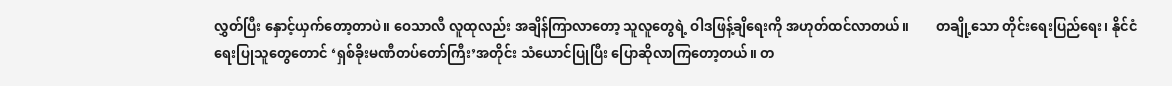လွှတ်ပြီး နှောင့်ယှက်တော့တာပဲ။ ဝေသာလီ လူထုလည်း အချိန်ကြာလာတော့ သူလူတွေရဲ့ ဝါဒဖြန့်ချိရေးကို အဟုတ်ထင်လာတယ်။        တချို့သော တိုင်းရေးပြည်ရေး၊ နိုင်ငံရေးပြုသူတွေတောင် ‘ရှစ်ခိုးမဏီတပ်တော်ကြီး’အတိုင်း သံယောင်ပြုပြီး ပြောဆိုလာကြတော့တယ်။ တ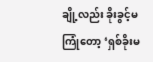ချို့လည်း ခိုးခွင့်မကြုံတော့ ‘ရှစ်ခိုးမ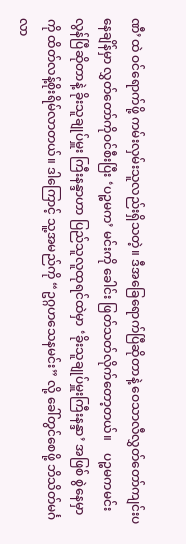ဏီ’ထဲ ဝင်ရောက်ဖို့ ကမ်းလှမ်းသူလည်းရှိသတဲ့။ ဒီအခြေရောက်ပြီဆိုတာနဲ့ ဝေသာလီလွှတ်တော်ကျင်းပနေချိန်မှာ လွှတ်တော်ကိုဝင်စီးပြီး ‘ပဉ္စမက’ မင်းကို ခေါင်း ဖြတ်သတ်လိုက်တော့တယ်။    ပဉ္စမကမင်း လွန်ပြီဆိုတာနဲ့ ခိုးသူချုပ်မှူး ကြီးနန္ဒာဟာ ပြည်သူလူထုရင်ထဲမှာ ‘ခိုးသူချုပ်မှူးကြီးနန္ဒာ’ အဖြစ် စွဲနေမှာကို ထိတ်လန့်စိုးရိမ်လာတယ်။ ဒါကြောင့် သူ့အမည်ကို “ဥဂ္ဂဟသေနမင်း” လို့ ခေါ်တွင်စေဖို့ ဘိသိတ်မင်္ဂလာ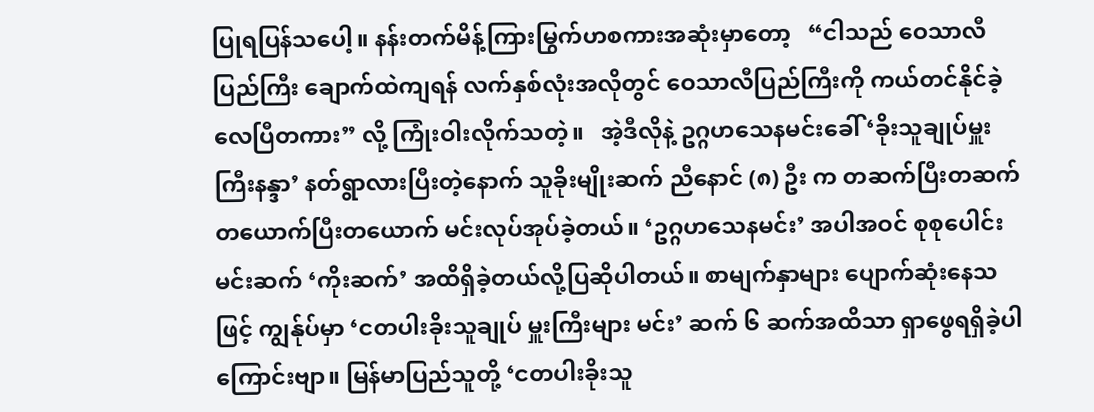ပြုရပြန်သပေါ့။ နန်းတက်မိန့်ကြားမြွက်ဟစကားအဆုံးမှာတော့   “ငါသည် ဝေသာလီပြည်ကြီး ချောက်ထဲကျရန် လက်နှစ်လုံးအလိုတွင် ဝေသာလီပြည်ကြီးကို ကယ်တင်နိုင်ခဲ့လေပြီတကား” လို့ ကြုံးဝါးလိုက်သတဲ့။   အဲ့ဒီလိုနဲ့ ဥဂ္ဂဟသေနမင်းခေါ် ‘ခိုးသူချုပ်မှူးကြီးနန္ဒာ’ နတ်ရွာလားပြီးတဲ့နောက် သူခိုးမျိုးဆက် ညီနောင် (၈) ဦး က တဆက်ပြီးတဆက် တယောက်ပြီးတယောက် မင်းလုပ်အုပ်ခဲ့တယ်။ ‘ဥဂ္ဂဟသေနမင်း’ အပါအဝင် စုစုပေါင်းမင်းဆက် ‘ကိုးဆက်’ အထိရှိခဲ့တယ်လို့ပြဆိုပါတယ်။ စာမျက်နှာများ ပျောက်ဆုံးနေသဖြင့် ကျွန်ုပ်မှာ ‘ငတပါးခိုးသူချုပ် မှူးကြီးများ မင်း’ ဆက် ၆ ဆက်အထိသာ ရှာဖွေရရှိခဲ့ပါကြောင်းဗျာ။ မြန်မာပြည်သူတို့ ‘ငတပါးခိုးသူ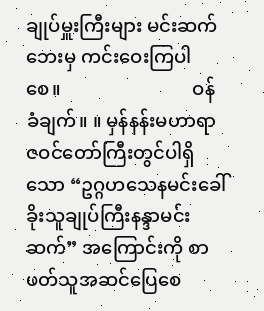ချုပ်မှူးကြီးများ မင်းဆက်ဘေးမှ ကင်းဝေးကြပါစေ။                            ဝန်ခံချက်။ ။ မှန်နန်းမဟာရာဇဝင်တော်ကြီးတွင်ပါရှိသော “ဥဂ္ဂဟသေနမင်းခေါ် ခိုးသူချုပ်ကြီးနန္ဒာမင်းဆက်” အကြောင်းကို စာဖတ်သူအဆင်ပြေစေ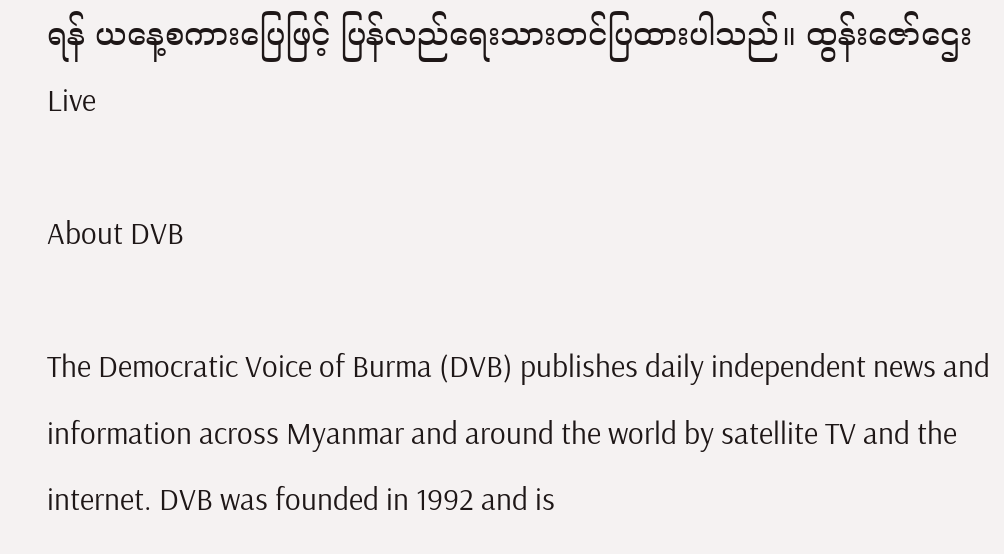ရန် ယနေ့စကားပြေဖြင့် ပြန်လည်ရေးသားတင်ပြထားပါသည်။ ထွန်းဇော်ဌေး
Live

About DVB

The Democratic Voice of Burma (DVB) publishes daily independent news and information across Myanmar and around the world by satellite TV and the internet. DVB was founded in 1992 and is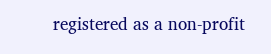registered as a non-profit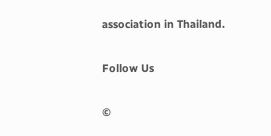association in Thailand.

Follow Us

©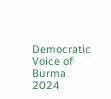Democratic Voice of Burma 2024